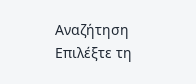Αναζήτηση
Επιλέξτε τη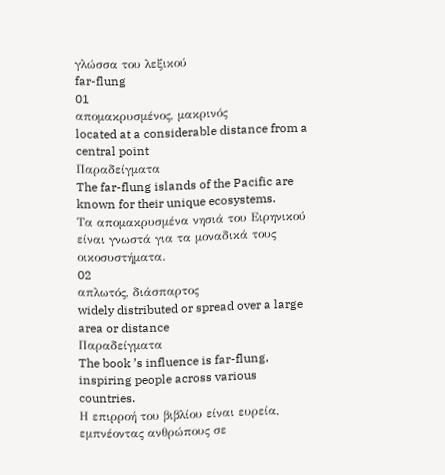γλώσσα του λεξικού
far-flung
01
απομακρυσμένος, μακρινός
located at a considerable distance from a central point
Παραδείγματα
The far-flung islands of the Pacific are known for their unique ecosystems.
Τα απομακρυσμένα νησιά του Ειρηνικού είναι γνωστά για τα μοναδικά τους οικοσυστήματα.
02
απλωτός, διάσπαρτος
widely distributed or spread over a large area or distance
Παραδείγματα
The book ’s influence is far-flung, inspiring people across various countries.
Η επιρροή του βιβλίου είναι ευρεία, εμπνέοντας ανθρώπους σε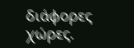διάφορες χώρες.